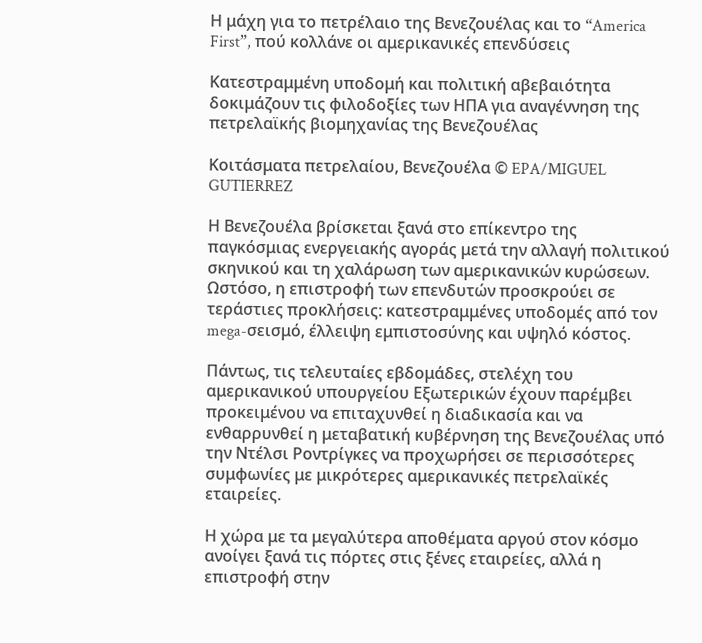Η μάχη για το πετρέλαιο της Βενεζουέλας και το “America First”, πού κολλάνε οι αμερικανικές επενδύσεις

Κατεστραμμένη υποδομή και πολιτική αβεβαιότητα δοκιμάζουν τις φιλοδοξίες των ΗΠΑ για αναγέννηση της πετρελαϊκής βιομηχανίας της Βενεζουέλας

Kοιτάσματα πετρελαίου, Βενεζουέλα © EPA/MIGUEL GUTIERREZ

Η Βενεζουέλα βρίσκεται ξανά στο επίκεντρο της παγκόσμιας ενεργειακής αγοράς μετά την αλλαγή πολιτικού σκηνικού και τη χαλάρωση των αμερικανικών κυρώσεων. Ωστόσο, η επιστροφή των επενδυτών προσκρούει σε τεράστιες προκλήσεις: κατεστραμμένες υποδομές από τον mega-σεισμό, έλλειψη εμπιστοσύνης και υψηλό κόστος.

Πάντως, τις τελευταίες εβδομάδες, στελέχη του αμερικανικού υπουργείου Εξωτερικών έχουν παρέμβει προκειμένου να επιταχυνθεί η διαδικασία και να ενθαρρυνθεί η μεταβατική κυβέρνηση της Βενεζουέλας υπό την Ντέλσι Ροντρίγκες να προχωρήσει σε περισσότερες συμφωνίες με μικρότερες αμερικανικές πετρελαϊκές εταιρείες.

Η χώρα με τα μεγαλύτερα αποθέματα αργού στον κόσμο ανοίγει ξανά τις πόρτες στις ξένες εταιρείες, αλλά η επιστροφή στην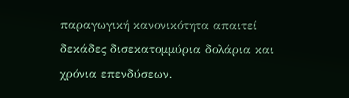παραγωγική κανονικότητα απαιτεί δεκάδες δισεκατομμύρια δολάρια και χρόνια επενδύσεων.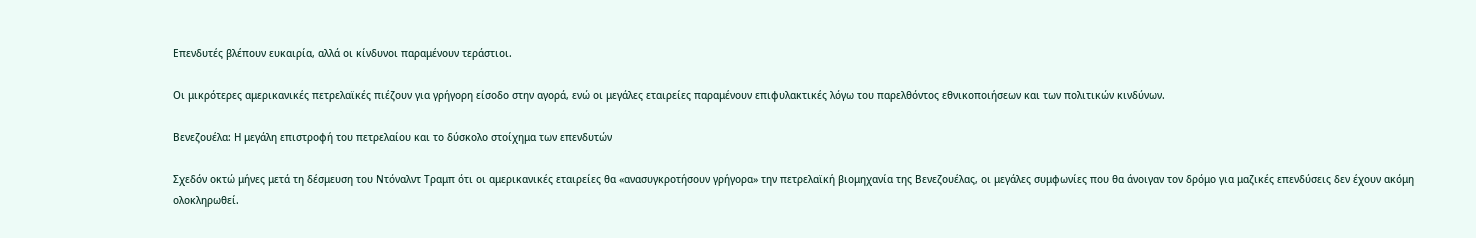Επενδυτές βλέπουν ευκαιρία, αλλά οι κίνδυνοι παραμένουν τεράστιοι.

Οι μικρότερες αμερικανικές πετρελαϊκές πιέζουν για γρήγορη είσοδο στην αγορά, ενώ οι μεγάλες εταιρείες παραμένουν επιφυλακτικές λόγω του παρελθόντος εθνικοποιήσεων και των πολιτικών κινδύνων.

Βενεζουέλα: Η μεγάλη επιστροφή του πετρελαίου και το δύσκολο στοίχημα των επενδυτών

Σχεδόν οκτώ μήνες μετά τη δέσμευση του Ντόναλντ Τραμπ ότι οι αμερικανικές εταιρείες θα «ανασυγκροτήσουν γρήγορα» την πετρελαϊκή βιομηχανία της Βενεζουέλας, οι μεγάλες συμφωνίες που θα άνοιγαν τον δρόμο για μαζικές επενδύσεις δεν έχουν ακόμη ολοκληρωθεί.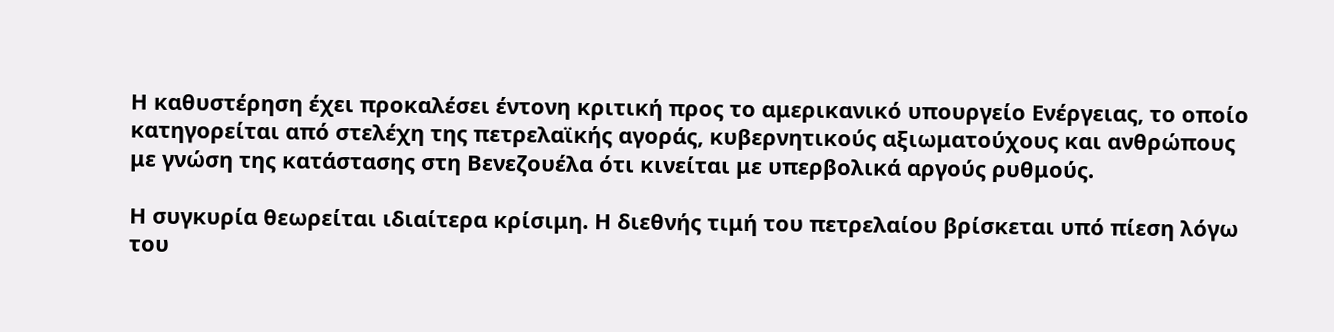Η καθυστέρηση έχει προκαλέσει έντονη κριτική προς το αμερικανικό υπουργείο Ενέργειας, το οποίο κατηγορείται από στελέχη της πετρελαϊκής αγοράς, κυβερνητικούς αξιωματούχους και ανθρώπους με γνώση της κατάστασης στη Βενεζουέλα ότι κινείται με υπερβολικά αργούς ρυθμούς.

Η συγκυρία θεωρείται ιδιαίτερα κρίσιμη. Η διεθνής τιμή του πετρελαίου βρίσκεται υπό πίεση λόγω του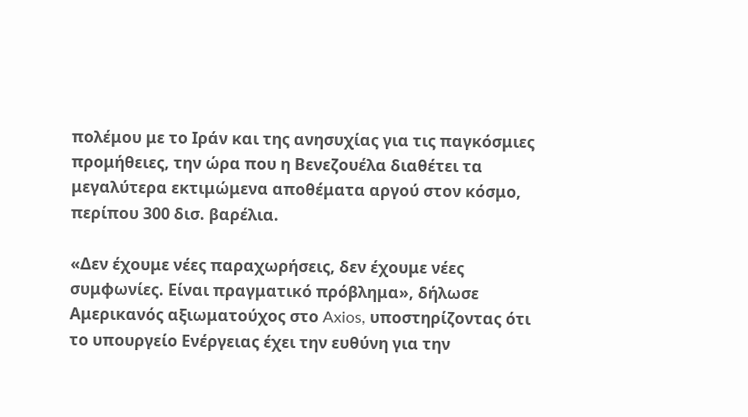πολέμου με το Ιράν και της ανησυχίας για τις παγκόσμιες προμήθειες, την ώρα που η Βενεζουέλα διαθέτει τα μεγαλύτερα εκτιμώμενα αποθέματα αργού στον κόσμο, περίπου 300 δισ. βαρέλια.

«Δεν έχουμε νέες παραχωρήσεις, δεν έχουμε νέες συμφωνίες. Είναι πραγματικό πρόβλημα», δήλωσε Αμερικανός αξιωματούχος στο Axios, υποστηρίζοντας ότι το υπουργείο Ενέργειας έχει την ευθύνη για την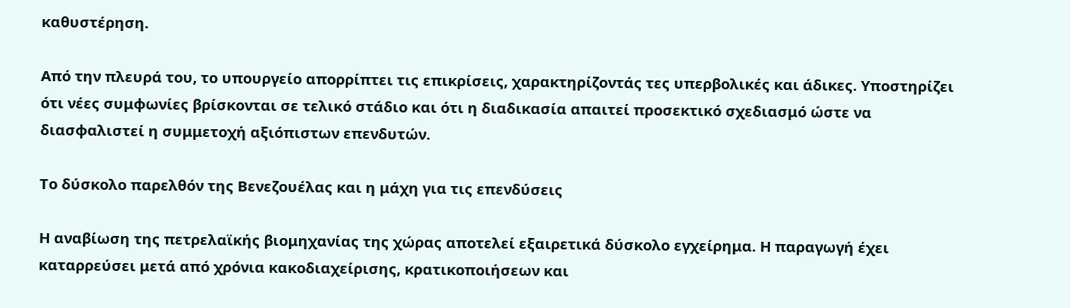καθυστέρηση.

Από την πλευρά του, το υπουργείο απορρίπτει τις επικρίσεις, χαρακτηρίζοντάς τες υπερβολικές και άδικες. Υποστηρίζει ότι νέες συμφωνίες βρίσκονται σε τελικό στάδιο και ότι η διαδικασία απαιτεί προσεκτικό σχεδιασμό ώστε να διασφαλιστεί η συμμετοχή αξιόπιστων επενδυτών.

Το δύσκολο παρελθόν της Βενεζουέλας και η μάχη για τις επενδύσεις

Η αναβίωση της πετρελαϊκής βιομηχανίας της χώρας αποτελεί εξαιρετικά δύσκολο εγχείρημα. Η παραγωγή έχει καταρρεύσει μετά από χρόνια κακοδιαχείρισης, κρατικοποιήσεων και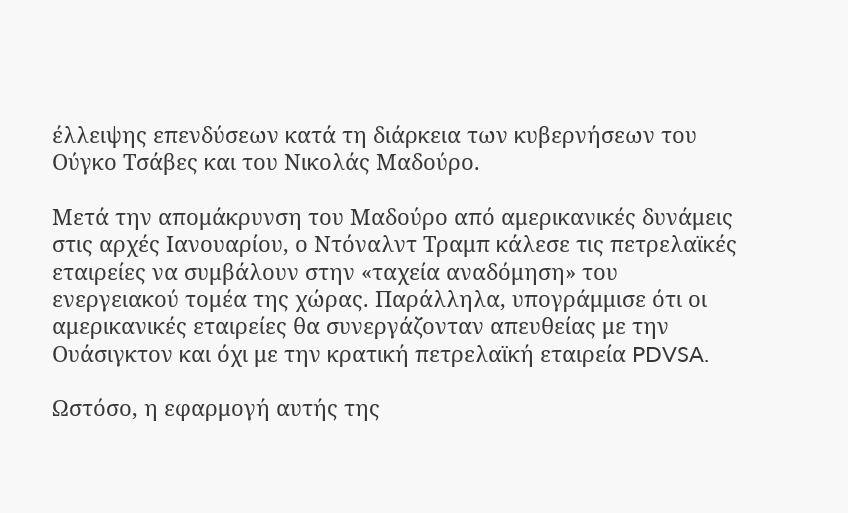έλλειψης επενδύσεων κατά τη διάρκεια των κυβερνήσεων του Ούγκο Τσάβες και του Νικολάς Μαδούρο.

Μετά την απομάκρυνση του Μαδούρο από αμερικανικές δυνάμεις στις αρχές Ιανουαρίου, ο Ντόναλντ Τραμπ κάλεσε τις πετρελαϊκές εταιρείες να συμβάλουν στην «ταχεία αναδόμηση» του ενεργειακού τομέα της χώρας. Παράλληλα, υπογράμμισε ότι οι αμερικανικές εταιρείες θα συνεργάζονταν απευθείας με την Ουάσιγκτον και όχι με την κρατική πετρελαϊκή εταιρεία PDVSA.

Ωστόσο, η εφαρμογή αυτής της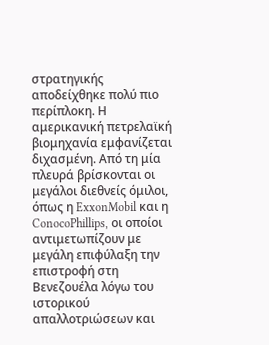στρατηγικής αποδείχθηκε πολύ πιο περίπλοκη. Η αμερικανική πετρελαϊκή βιομηχανία εμφανίζεται διχασμένη. Από τη μία πλευρά βρίσκονται οι μεγάλοι διεθνείς όμιλοι, όπως η ExxonMobil και η ConocoPhillips, οι οποίοι αντιμετωπίζουν με μεγάλη επιφύλαξη την επιστροφή στη Βενεζουέλα λόγω του ιστορικού απαλλοτριώσεων και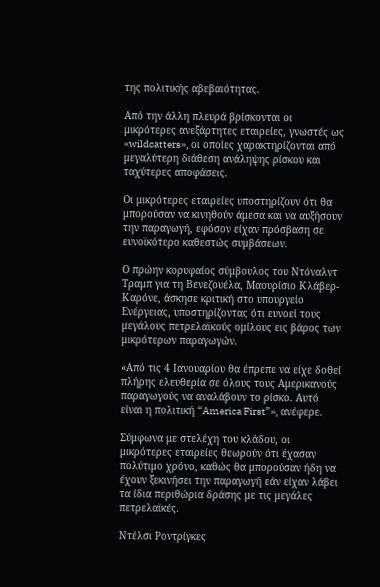της πολιτικής αβεβαιότητας.

Από την άλλη πλευρά βρίσκονται οι μικρότερες ανεξάρτητες εταιρείες, γνωστές ως «wildcatters», οι οποίες χαρακτηρίζονται από μεγαλύτερη διάθεση ανάληψης ρίσκου και ταχύτερες αποφάσεις.

Οι μικρότερες εταιρείες υποστηρίζουν ότι θα μπορούσαν να κινηθούν άμεσα και να αυξήσουν την παραγωγή, εφόσον είχαν πρόσβαση σε ευνοϊκότερο καθεστώς συμβάσεων.

Ο πρώην κορυφαίος σύμβουλος του Ντόναλντ Τραμπ για τη Βενεζουέλα, Μαουρίσιο Κλάβερ-Καρόνε, άσκησε κριτική στο υπουργείο Ενέργειας, υποστηρίζοντας ότι ευνοεί τους μεγάλους πετρελαϊκούς ομίλους εις βάρος των μικρότερων παραγωγών.

«Από τις 4 Ιανουαρίου θα έπρεπε να είχε δοθεί πλήρης ελευθερία σε όλους τους Αμερικανούς παραγωγούς να αναλάβουν το ρίσκο. Αυτό είναι η πολιτική “America First”», ανέφερε.

Σύμφωνα με στελέχη του κλάδου, οι μικρότερες εταιρείες θεωρούν ότι έχασαν πολύτιμο χρόνο, καθώς θα μπορούσαν ήδη να έχουν ξεκινήσει την παραγωγή εάν είχαν λάβει τα ίδια περιθώρια δράσης με τις μεγάλες πετρελαϊκές.

Ντέλσι Ροντρίγκες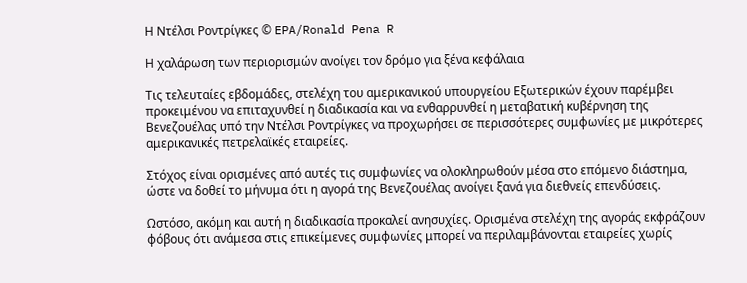Η Ντέλσι Ροντρίγκες © EPA/Ronald Pena R

Η χαλάρωση των περιορισμών ανοίγει τον δρόμο για ξένα κεφάλαια

Τις τελευταίες εβδομάδες, στελέχη του αμερικανικού υπουργείου Εξωτερικών έχουν παρέμβει προκειμένου να επιταχυνθεί η διαδικασία και να ενθαρρυνθεί η μεταβατική κυβέρνηση της Βενεζουέλας υπό την Ντέλσι Ροντρίγκες να προχωρήσει σε περισσότερες συμφωνίες με μικρότερες αμερικανικές πετρελαϊκές εταιρείες.

Στόχος είναι ορισμένες από αυτές τις συμφωνίες να ολοκληρωθούν μέσα στο επόμενο διάστημα, ώστε να δοθεί το μήνυμα ότι η αγορά της Βενεζουέλας ανοίγει ξανά για διεθνείς επενδύσεις.

Ωστόσο, ακόμη και αυτή η διαδικασία προκαλεί ανησυχίες. Ορισμένα στελέχη της αγοράς εκφράζουν φόβους ότι ανάμεσα στις επικείμενες συμφωνίες μπορεί να περιλαμβάνονται εταιρείες χωρίς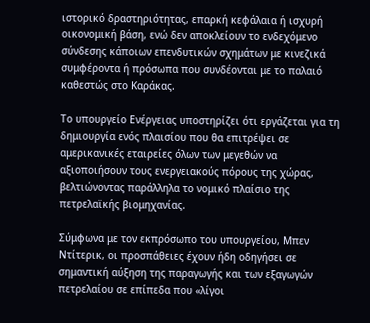ιστορικό δραστηριότητας, επαρκή κεφάλαια ή ισχυρή οικονομική βάση, ενώ δεν αποκλείουν το ενδεχόμενο σύνδεσης κάποιων επενδυτικών σχημάτων με κινεζικά συμφέροντα ή πρόσωπα που συνδέονται με το παλαιό καθεστώς στο Καράκας.

Το υπουργείο Ενέργειας υποστηρίζει ότι εργάζεται για τη δημιουργία ενός πλαισίου που θα επιτρέψει σε αμερικανικές εταιρείες όλων των μεγεθών να αξιοποιήσουν τους ενεργειακούς πόρους της χώρας, βελτιώνοντας παράλληλα το νομικό πλαίσιο της πετρελαϊκής βιομηχανίας.

Σύμφωνα με τον εκπρόσωπο του υπουργείου, Μπεν Ντίτερικ, οι προσπάθειες έχουν ήδη οδηγήσει σε σημαντική αύξηση της παραγωγής και των εξαγωγών πετρελαίου σε επίπεδα που «λίγοι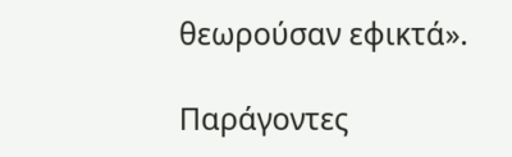θεωρούσαν εφικτά».

Παράγοντες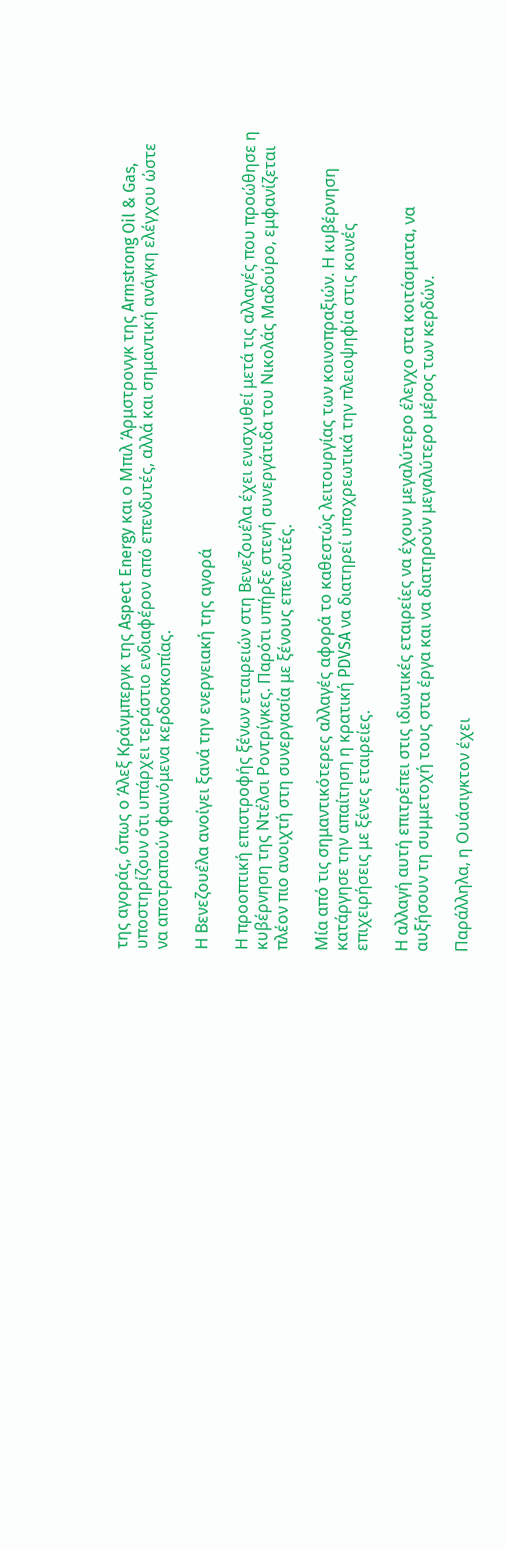της αγοράς, όπως ο Άλεξ Κράνμπεργκ της Aspect Energy και ο Μπιλ Άρμστρονγκ της Armstrong Oil & Gas, υποστηρίζουν ότι υπάρχει τεράστιο ενδιαφέρον από επενδυτές, αλλά και σημαντική ανάγκη ελέγχου ώστε να αποτραπούν φαινόμενα κερδοσκοπίας.

Η Βενεζουέλα ανοίγει ξανά την ενεργειακή της αγορά

Η προοπτική επιστροφής ξένων εταιρειών στη Βενεζουέλα έχει ενισχυθεί μετά τις αλλαγές που προώθησε η κυβέρνηση της Ντέλσι Ροντρίγκες. Παρότι υπήρξε στενή συνεργάτιδα του Νικολάς Μαδούρο, εμφανίζεται πλέον πιο ανοιχτή στη συνεργασία με ξένους επενδυτές.

Μία από τις σημαντικότερες αλλαγές αφορά το καθεστώς λειτουργίας των κοινοπραξιών. Η κυβέρνηση κατάργησε την απαίτηση η κρατική PDVSA να διατηρεί υποχρεωτικά την πλειοψηφία στις κοινές επιχειρήσεις με ξένες εταιρείες.

Η αλλαγή αυτή επιτρέπει στις ιδιωτικές εταιρείες να έχουν μεγαλύτερο έλεγχο στα κοιτάσματα, να αυξήσουν τη συμμετοχή τους στα έργα και να διατηρούν μεγαλύτερο μέρος των κερδών.

Παράλληλα, η Ουάσιγκτον έχει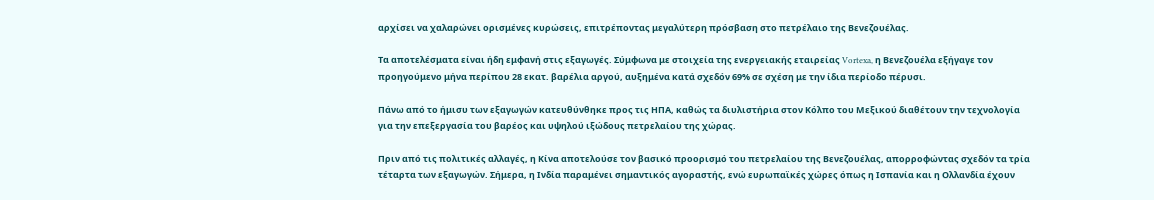αρχίσει να χαλαρώνει ορισμένες κυρώσεις, επιτρέποντας μεγαλύτερη πρόσβαση στο πετρέλαιο της Βενεζουέλας.

Τα αποτελέσματα είναι ήδη εμφανή στις εξαγωγές. Σύμφωνα με στοιχεία της ενεργειακής εταιρείας Vortexa, η Βενεζουέλα εξήγαγε τον προηγούμενο μήνα περίπου 28 εκατ. βαρέλια αργού, αυξημένα κατά σχεδόν 69% σε σχέση με την ίδια περίοδο πέρυσι.

Πάνω από το ήμισυ των εξαγωγών κατευθύνθηκε προς τις ΗΠΑ, καθώς τα διυλιστήρια στον Κόλπο του Μεξικού διαθέτουν την τεχνολογία για την επεξεργασία του βαρέος και υψηλού ιξώδους πετρελαίου της χώρας.

Πριν από τις πολιτικές αλλαγές, η Κίνα αποτελούσε τον βασικό προορισμό του πετρελαίου της Βενεζουέλας, απορροφώντας σχεδόν τα τρία τέταρτα των εξαγωγών. Σήμερα, η Ινδία παραμένει σημαντικός αγοραστής, ενώ ευρωπαϊκές χώρες όπως η Ισπανία και η Ολλανδία έχουν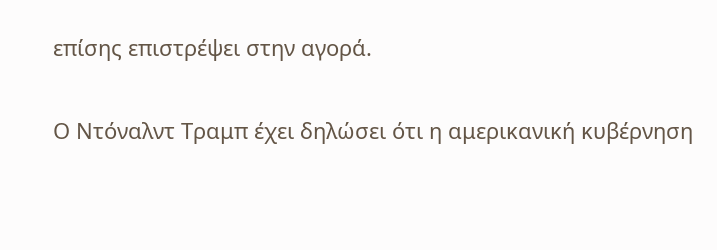επίσης επιστρέψει στην αγορά.

Ο Ντόναλντ Τραμπ έχει δηλώσει ότι η αμερικανική κυβέρνηση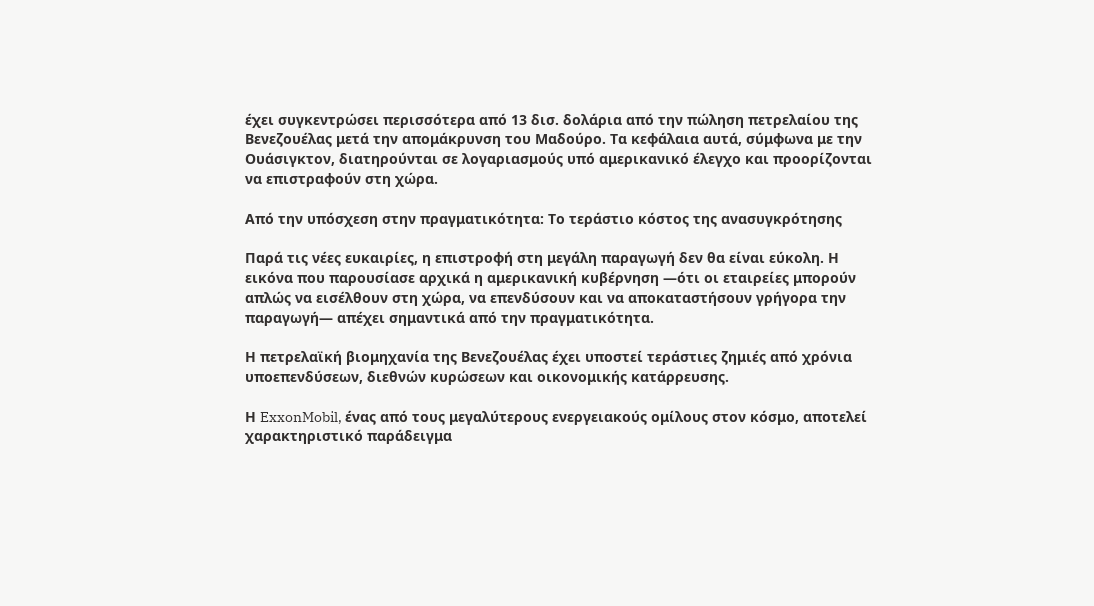έχει συγκεντρώσει περισσότερα από 13 δισ. δολάρια από την πώληση πετρελαίου της Βενεζουέλας μετά την απομάκρυνση του Μαδούρο. Τα κεφάλαια αυτά, σύμφωνα με την Ουάσιγκτον, διατηρούνται σε λογαριασμούς υπό αμερικανικό έλεγχο και προορίζονται να επιστραφούν στη χώρα.

Από την υπόσχεση στην πραγματικότητα: Το τεράστιο κόστος της ανασυγκρότησης

Παρά τις νέες ευκαιρίες, η επιστροφή στη μεγάλη παραγωγή δεν θα είναι εύκολη. Η εικόνα που παρουσίασε αρχικά η αμερικανική κυβέρνηση —ότι οι εταιρείες μπορούν απλώς να εισέλθουν στη χώρα, να επενδύσουν και να αποκαταστήσουν γρήγορα την παραγωγή— απέχει σημαντικά από την πραγματικότητα.

Η πετρελαϊκή βιομηχανία της Βενεζουέλας έχει υποστεί τεράστιες ζημιές από χρόνια υποεπενδύσεων, διεθνών κυρώσεων και οικονομικής κατάρρευσης.

Η ExxonMobil, ένας από τους μεγαλύτερους ενεργειακούς ομίλους στον κόσμο, αποτελεί χαρακτηριστικό παράδειγμα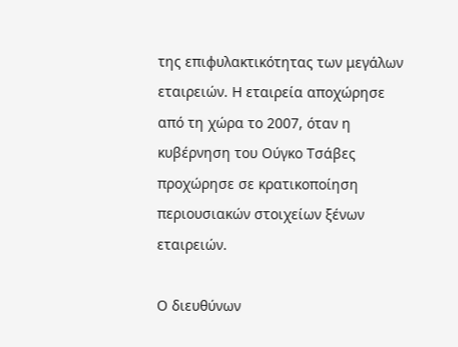της επιφυλακτικότητας των μεγάλων εταιρειών. Η εταιρεία αποχώρησε από τη χώρα το 2007, όταν η κυβέρνηση του Ούγκο Τσάβες προχώρησε σε κρατικοποίηση περιουσιακών στοιχείων ξένων εταιρειών.

Ο διευθύνων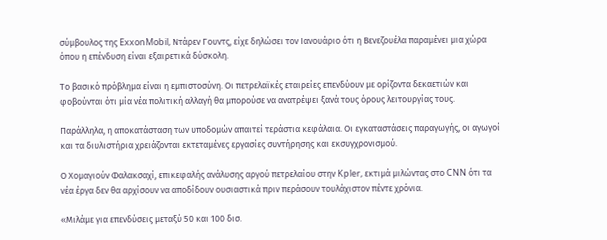σύμβουλος της ExxonMobil, Ντάρεν Γουντς, είχε δηλώσει τον Ιανουάριο ότι η Βενεζουέλα παραμένει μια χώρα όπου η επένδυση είναι εξαιρετικά δύσκολη.

Το βασικό πρόβλημα είναι η εμπιστοσύνη. Οι πετρελαϊκές εταιρείες επενδύουν με ορίζοντα δεκαετιών και φοβούνται ότι μία νέα πολιτική αλλαγή θα μπορούσε να ανατρέψει ξανά τους όρους λειτουργίας τους.

Παράλληλα, η αποκατάσταση των υποδομών απαιτεί τεράστια κεφάλαια. Οι εγκαταστάσεις παραγωγής, οι αγωγοί και τα διυλιστήρια χρειάζονται εκτεταμένες εργασίες συντήρησης και εκσυγχρονισμού.

Ο Χομαγιούν Φαλακσαχί, επικεφαλής ανάλυσης αργού πετρελαίου στην Kpler, εκτιμά μιλώντας στο CNN ότι τα νέα έργα δεν θα αρχίσουν να αποδίδουν ουσιαστικά πριν περάσουν τουλάχιστον πέντε χρόνια.

«Μιλάμε για επενδύσεις μεταξύ 50 και 100 δισ.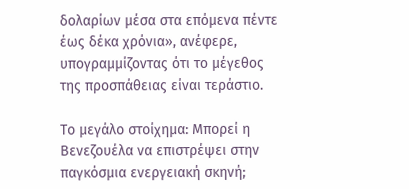δολαρίων μέσα στα επόμενα πέντε έως δέκα χρόνια», ανέφερε, υπογραμμίζοντας ότι το μέγεθος της προσπάθειας είναι τεράστιο.

Το μεγάλο στοίχημα: Μπορεί η Βενεζουέλα να επιστρέψει στην παγκόσμια ενεργειακή σκηνή;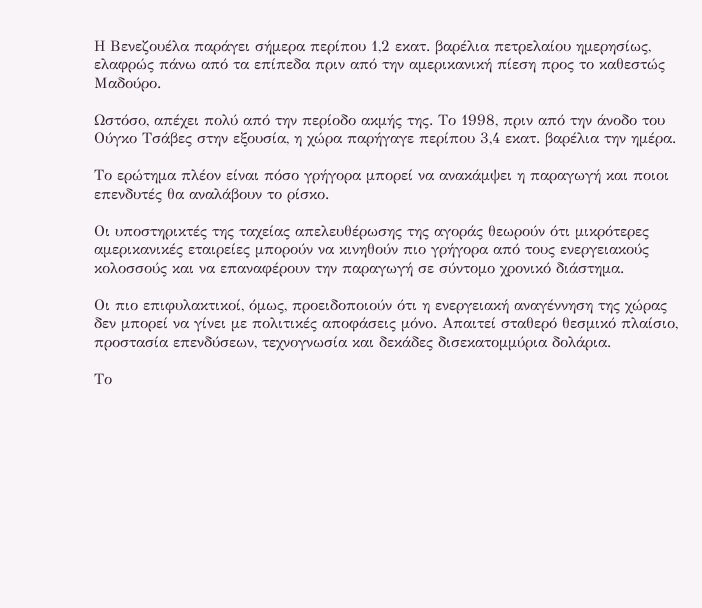Η Βενεζουέλα παράγει σήμερα περίπου 1,2 εκατ. βαρέλια πετρελαίου ημερησίως, ελαφρώς πάνω από τα επίπεδα πριν από την αμερικανική πίεση προς το καθεστώς Μαδούρο.

Ωστόσο, απέχει πολύ από την περίοδο ακμής της. Το 1998, πριν από την άνοδο του Ούγκο Τσάβες στην εξουσία, η χώρα παρήγαγε περίπου 3,4 εκατ. βαρέλια την ημέρα.

Το ερώτημα πλέον είναι πόσο γρήγορα μπορεί να ανακάμψει η παραγωγή και ποιοι επενδυτές θα αναλάβουν το ρίσκο.

Οι υποστηρικτές της ταχείας απελευθέρωσης της αγοράς θεωρούν ότι μικρότερες αμερικανικές εταιρείες μπορούν να κινηθούν πιο γρήγορα από τους ενεργειακούς κολοσσούς και να επαναφέρουν την παραγωγή σε σύντομο χρονικό διάστημα.

Οι πιο επιφυλακτικοί, όμως, προειδοποιούν ότι η ενεργειακή αναγέννηση της χώρας δεν μπορεί να γίνει με πολιτικές αποφάσεις μόνο. Απαιτεί σταθερό θεσμικό πλαίσιο, προστασία επενδύσεων, τεχνογνωσία και δεκάδες δισεκατομμύρια δολάρια.

Το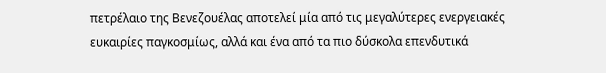πετρέλαιο της Βενεζουέλας αποτελεί μία από τις μεγαλύτερες ενεργειακές ευκαιρίες παγκοσμίως, αλλά και ένα από τα πιο δύσκολα επενδυτικά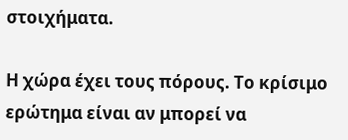στοιχήματα.

Η χώρα έχει τους πόρους. Το κρίσιμο ερώτημα είναι αν μπορεί να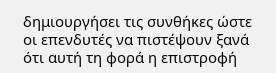δημιουργήσει τις συνθήκες ώστε οι επενδυτές να πιστέψουν ξανά ότι αυτή τη φορά η επιστροφή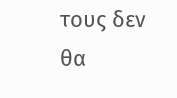τους δεν θα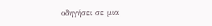οδηγήσει σε μια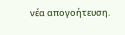νέα απογοήτευση.